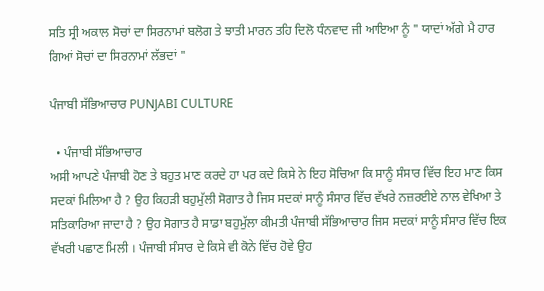ਸਤਿ ਸ੍ਰੀ ਅਕਾਲ ਸੋਚਾਂ ਦਾ ਸਿਰਨਾਮਾਂ ਬਲੋਗ ਤੇ ਝਾਤੀ ਮਾਰਨ ਤਹਿ ਦਿਲੋ ਧੰਨਵਾਦ ਜੀ ਆਇਆ ਨੂੰ " ਯਾਦਾਂ ਅੱਗੇ ਮੈ ਹਾਰ ਗਿਆਂ ਸੋਚਾਂ ਦਾ ਸਿਰਨਾਮਾਂ ਲੱਭਦਾਂ "

ਪੰਜਾਬੀ ਸੱਭਿਆਚਾਰ PUNJABI CULTURE

  • ਪੰਜਾਬੀ ਸੱਭਿਆਚਾਰ
ਅਸੀ ਆਪਣੇ ਪੰਜਾਬੀ ਹੋਣ ਤੇ ਬਹੁਤ ਮਾਣ ਕਰਦੇ ਹਾ ਪਰ ਕਦੇ ਕਿਸੇ ਨੇ ਇਹ ਸੋਚਿਆ ਕਿ ਸਾਨੂੰ ਸੰਸਾਰ ਵਿੱਚ ਇਹ ਮਾਣ ਕਿਸ ਸਦਕਾਂ ਮਿਲਿਆ ਹੈ ? ਉਹ ਕਿਹੜੀ ਬਹੁਮੁੱਲੀ ਸੋਗਾਤ ਹੈ ਜਿਸ ਸਦਕਾਂ ਸਾਨੂੰ ਸੰਸਾਰ ਵਿੱਚ ਵੱਖਰੇ ਨਜ਼ਰਈਏ ਨਾਲ ਵੇਖਿਆ ਤੇ ਸਤਿਕਾਰਿਆ ਜਾਦਾ ਹੈ ? ਉਹ ਸੋਗਾਤ ਹੈ ਸਾਡਾ ਬਹੁਮੁੱਲਾ ਕੀਮਤੀ ਪੰਜਾਬੀ ਸੱਭਿਆਚਾਰ ਜਿਸ ਸਦਕਾਂ ਸਾਨੂੰ ਸੰਸਾਰ ਵਿੱਚ ਇਕ ਵੱਖਰੀ ਪਛਾਣ ਮਿਲੀ । ਪੰਜਾਬੀ ਸੰਸਾਰ ਦੇ ਕਿਸੇ ਵੀ ਕੋਨੇ ਵਿੱਚ ਹੋਵੇ ਉਹ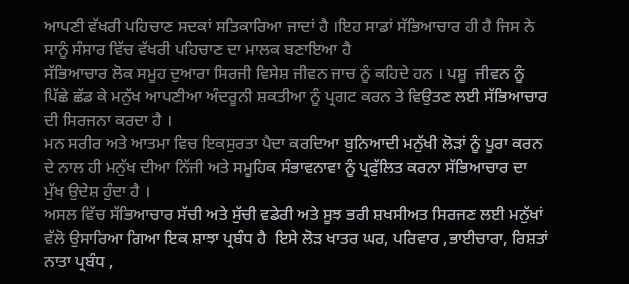ਆਪਣੀ ਵੱਖਰੀ ਪਹਿਚਾਣ ਸਦਕਾਂ ਸਤਿਕਾਰਿਆ ਜਾਦਾਂ ਹੈ ।ਇਹ ਸਾਡਾਂ ਸੱਭਿਆਚਾਰ ਹੀ ਹੈ ਜਿਸ ਨੇ ਸਾਨੂੰ ਸੰਸਾਰ ਵਿੱਚ ਵੱਖਰੀ ਪਹਿਚਾਣ ਦਾ ਮਾਲਕ ਬਣਾਇਆ ਹੈ
ਸੱਭਿਆਚਾਰ ਲੋਕ ਸਮੂਹ ਦੁਆਰਾ ਸਿਰਜੀ ਵਿਸੇਸ਼ ਜੀਵਨ ਜਾਚ ਨੂੰ ਕਹਿਦੇ ਹਨ । ਪਸ਼ੂ  ਜੀਵਨ ਨੂੰ ਪਿੱਛੇ ਛੱਡ ਕੇ ਮਨੁੱਖ ਆਪਣੀਆ ਅੰਦਰੂਨੀ ਸ਼ਕਤੀਆ ਨੂੰ ਪ੍ਰਗਟ ਕਰਨ ਤੇ ਵਿਉਤਣ ਲਈ ਸੱਭਿਆਚਾਰ ਦੀ ਸਿਰਜਨਾ ਕਰਦਾ ਹੈ ।
ਮਨ ਸਰੀਰ ਅਤੇ ਆਤਮਾ ਵਿਚ ਇਕਸੁਰਤਾ ਪੈਦਾ ਕਰਦਿਆ ਬੁਨਿਆਦੀ ਮਨੁੱਖੀ ਲੋੜਾਂ ਨੂੰ ਪੂਰਾ ਕਰਨ ਦੇ ਨਾਲ ਹੀ ਮਨੁੱਖ ਦੀਆ ਨਿੱਜੀ ਅਤੇ ਸਮੂਹਿਕ ਸੰਭਾਵਨਾਵਾ ਨੂੰ ਪ੍ਰਫੁੱਲਿਤ ਕਰਨਾ ਸੱਭਿਆਚਾਰ ਦਾ ਮੁੱਖ ਉਦੇਸ਼ ਹੁੰਦਾ ਹੈ ।
ਅਸਲ ਵਿੱਚ ਸੱਭਿਆਚਾਰ ਸੱਚੀ ਅਤੇ ਸੁੱਚੀ ਵਡੇਰੀ ਅਤੇ ਸੂਝ ਭਰੀ ਸ਼ਖਸੀਅਤ ਸਿਰਜਣ ਲਈ ਮਨੁੱਖਾਂ ਵੱਲੋ ਉਸਾਰਿਆ ਗਿਆ ਇਕ ਸ਼ਾਝਾ ਪ੍ਰਬੰਧ ਹੈ  ਇਸੇ ਲੋੜ ਖਾਤਰ ਘਰ, ਪਰਿਵਾਰ ,ਭਾਈਚਾਰਾ, ਰਿਸ਼ਤਾਂ ਨਾਤਾ ਪ੍ਰਬੰਧ ,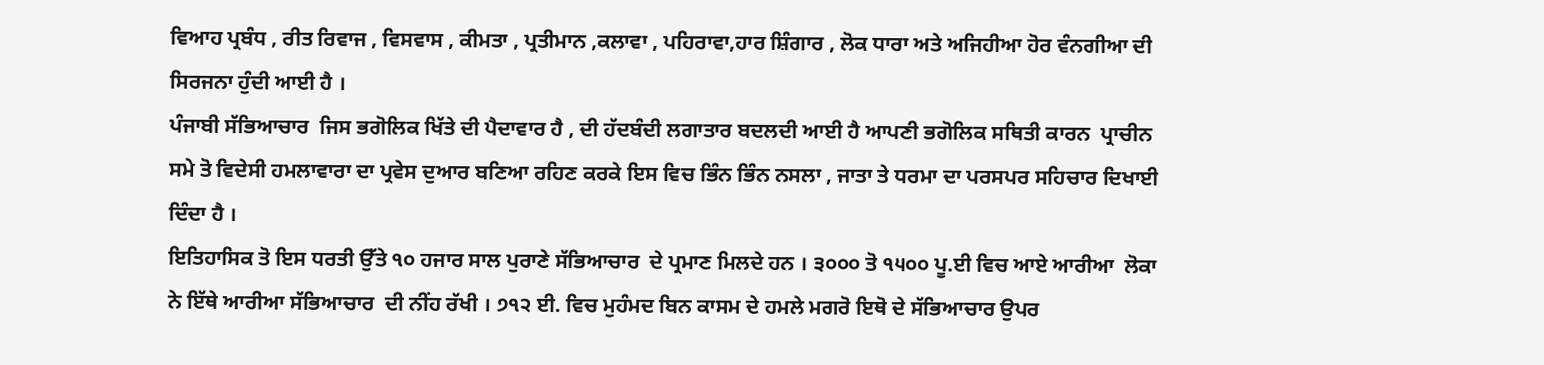ਵਿਆਹ ਪ੍ਰਬੰਧ , ਰੀਤ ਰਿਵਾਜ , ਵਿਸਵਾਸ , ਕੀਮਤਾ , ਪ੍ਰਤੀਮਾਨ ,ਕਲਾਵਾ , ਪਹਿਰਾਵਾ,ਹਾਰ ਸ਼ਿੰਗਾਰ , ਲੋਕ ਧਾਰਾ ਅਤੇ ਅਜਿਹੀਆ ਹੋਰ ਵੰਨਗੀਆ ਦੀ ਸਿਰਜਨਾ ਹੁੰਦੀ ਆਈ ਹੈ ।
ਪੰਜਾਬੀ ਸੱਭਿਆਚਾਰ  ਜਿਸ ਭਗੋਲਿਕ ਖਿੱਤੇ ਦੀ ਪੈਦਾਵਾਰ ਹੈ , ਦੀ ਹੱਦਬੰਦੀ ਲਗਾਤਾਰ ਬਦਲਦੀ ਆਈ ਹੈ ਆਪਣੀ ਭਗੋਲਿਕ ਸਥਿਤੀ ਕਾਰਨ  ਪ੍ਰਾਚੀਨ ਸਮੇ ਤੋ ਵਿਦੇਸੀ ਹਮਲਾਵਾਰਾ ਦਾ ਪ੍ਰਵੇਸ ਦੁਆਰ ਬਣਿਆ ਰਹਿਣ ਕਰਕੇ ਇਸ ਵਿਚ ਭਿੰਨ ਭਿੰਨ ਨਸਲਾ , ਜਾਤਾ ਤੇ ਧਰਮਾ ਦਾ ਪਰਸਪਰ ਸਹਿਚਾਰ ਦਿਖਾਈ ਦਿੰਦਾ ਹੈ ।
ਇਤਿਹਾਸਿਕ ਤੋ ਇਸ ਧਰਤੀ ਉੱਤੇ ੧੦ ਹਜਾਰ ਸਾਲ ਪੁਰਾਣੇ ਸੱਭਿਆਚਾਰ  ਦੇ ਪ੍ਰਮਾਣ ਮਿਲਦੇ ਹਨ । ੩੦੦੦ ਤੋ ੧੫੦੦ ਪੂ.ਈ ਵਿਚ ਆਏ ਆਰੀਆ  ਲੋਕਾ ਨੇ ਇੱਥੇ ਆਰੀਆ ਸੱਭਿਆਚਾਰ  ਦੀ ਨੀਂਹ ਰੱਖੀ । ੭੧੨ ਈ. ਵਿਚ ਮੁਹੰਮਦ ਬਿਨ ਕਾਸਮ ਦੇ ਹਮਲੇ ਮਗਰੋ ਇਥੋ ਦੇ ਸੱਭਿਆਚਾਰ ਉਪਰ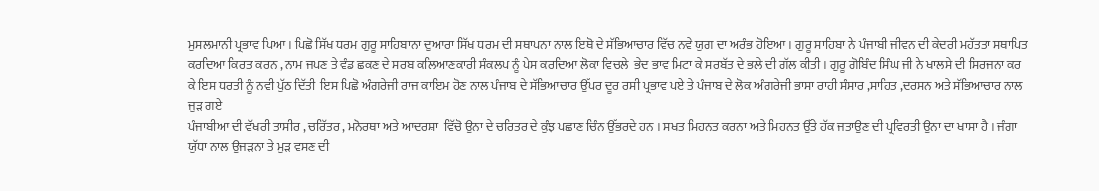ਮੁਸਲਮਾਨੀ ਪ੍ਰਭਾਵ ਪਿਆ । ਪਿਛੋ ਸਿੱਖ ਧਰਮ ਗੁਰੂ ਸਾਹਿਬਾਨਾ ਦੁਆਰਾ ਸਿੱਖ ਧਰਮ ਦੀ ਸਥਾਪਨਾ ਨਾਲ ਇਥੋ ਦੇ ਸੱਭਿਆਚਾਰ ਵਿੱਚ ਨਵੇ ਯੁਗ ਦਾ ਅਰੰਭ ਹੋਇਆ । ਗੁਰੂ ਸਾਹਿਬਾ ਨੇ ਪੰਜਾਬੀ ਜੀਵਨ ਦੀ ਕੇਦਰੀ ਮਹੱਤਤਾ ਸਥਾਪਿਤ ਕਰਦਿਆ ਕਿਰਤ ਕਰਨ , ਨਾਮ ਜਪਣ ਤੇ ਵੰਡ ਛਕਣ ਦੇ ਸਰਬ ਕਲਿਆਣਕਾਰੀ ਸੰਕਲਪ ਨੂੰ ਪੇਸ ਕਰਦਿਆ ਲੋਕਾ ਵਿਚਲੇ  ਭੇਦ ਭਾਵ ਮਿਟਾ ਕੇ ਸਰਬੱਤ ਦੇ ਭਲੇ ਦੀ ਗੱਲ ਕੀਤੀ । ਗੁਰੂ ਗੋਬਿੰਦ ਸਿੰਘ ਜੀ ਨੇ ਖਾਲਸੇ ਦੀ ਸਿਰਜਨਾ ਕਰ ਕੇ ਇਸ ਧਰਤੀ ਨੂੰ ਨਵੀ ਪੁੱਠ ਦਿੱਤੀ  ਇਸ ਪਿਛੋ ਅੰਗਰੇਜੀ ਰਾਜ ਕਾਇਮ ਹੋਣ ਨਾਲ ਪੰਜਾਬ ਦੇ ਸੱਭਿਆਚਾਰ ਉੱਪਰ ਦੂਰ ਰਸੀ ਪ੍ਰਭਾਵ ਪਏ ਤੇ ਪੰਜਾਬ ਦੇ ਲੋਕ ਅੰਗਰੇਜੀ ਭਾਸਾ ਰਾਹੀ ਸੰਸਾਰ ,ਸਾਹਿਤ ,ਦਰਸਨ ਅਤੇ ਸੱਭਿਆਚਾਰ ਨਾਲ ਜੁੜ ਗਏ
ਪੰਜਾਬੀਆ ਦੀ ਵੱਖਰੀ ਤਾਸੀਰ , ਚਰਿੱਤਰ , ਮਨੋਰਥਾ ਅਤੇ ਆਦਰਸ਼ਾ  ਵਿੱਚੋ ਉਨਾ ਦੇ ਚਰਿਤਰ ਦੇ ਕੁੰਝ ਪਛਾਣ ਚਿੰਨ ਉੱਭਰਦੇ ਹਨ । ਸਖਤ ਮਿਹਨਤ ਕਰਨਾ ਅਤੇ ਮਿਹਨਤ ਉੱਤੇ ਹੱਕ ਜਤਾਉਣ ਦੀ ਪ੍ਰਵਿਰਤੀ ਉਨਾ ਦਾ ਖਾਸਾ ਹੈ । ਜੰਗਾ ਯੁੱਧਾ ਨਾਲ ਉਜੜਨਾ ਤੇ ਮੁੜ ਵਸਣ ਦੀ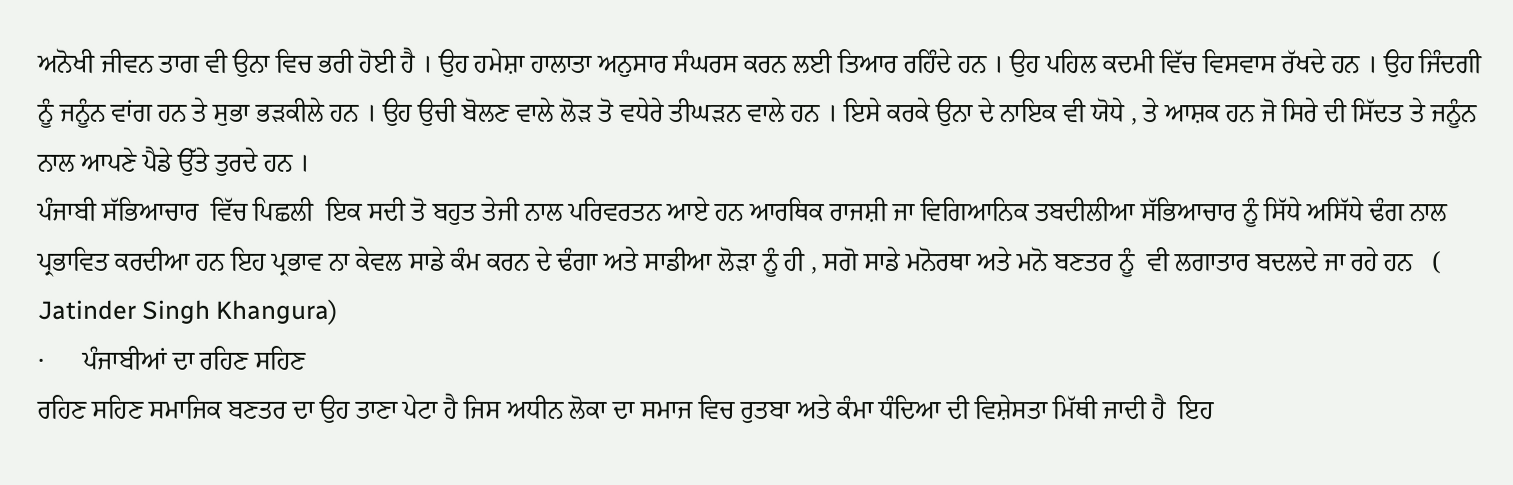ਅਨੋਖੀ ਜੀਵਨ ਤਾਗ ਵੀ ਉਨਾ ਵਿਚ ਭਰੀ ਹੋਈ ਹੈ । ਉਹ ਹਮੇਸ਼ਾ ਹਾਲਾਤਾ ਅਨੁਸਾਰ ਸੰਘਰਸ ਕਰਨ ਲਈ ਤਿਆਰ ਰਹਿੰਦੇ ਹਨ । ਉਹ ਪਹਿਲ ਕਦਮੀ ਵਿੱਚ ਵਿਸਵਾਸ ਰੱਖਦੇ ਹਨ । ਉਹ ਜਿੰਦਗੀ ਨੂੰ ਜਨੂੰਨ ਵਾਂਗ ਹਨ ਤੇ ਸੁਭਾ ਭੜਕੀਲੇ ਹਨ । ਉਹ ਉਚੀ ਬੋਲਣ ਵਾਲੇ ਲੋੜ ਤੋ ਵਧੇਰੇ ਤੀਘੜਨ ਵਾਲੇ ਹਨ । ਇਸੇ ਕਰਕੇ ਉਨਾ ਦੇ ਨਾਇਕ ਵੀ ਯੋਧੇ , ਤੇ ਆਸ਼ਕ ਹਨ ਜੋ ਸਿਰੇ ਦੀ ਸਿੱਦਤ ਤੇ ਜਨੂੰਨ ਨਾਲ ਆਪਣੇ ਪੈਡੇ ਉੱਤੇ ਤੁਰਦੇ ਹਨ ।
ਪੰਜਾਬੀ ਸੱਭਿਆਚਾਰ  ਵਿੱਚ ਪਿਛਲੀ  ਇਕ ਸਦੀ ਤੋ ਬਹੁਤ ਤੇਜੀ ਨਾਲ ਪਰਿਵਰਤਨ ਆਏ ਹਨ ਆਰਥਿਕ ਰਾਜਸ਼ੀ ਜਾ ਵਿਗਿਆਨਿਕ ਤਬਦੀਲੀਆ ਸੱਭਿਆਚਾਰ ਨੂੰ ਸਿੱਧੇ ਅਸਿੱਧੇ ਢੰਗ ਨਾਲ ਪ੍ਰਭਾਵਿਤ ਕਰਦੀਆ ਹਨ ਇਹ ਪ੍ਰਭਾਵ ਨਾ ਕੇਵਲ ਸਾਡੇ ਕੰਮ ਕਰਨ ਦੇ ਢੰਗਾ ਅਤੇ ਸਾਡੀਆ ਲੋੜਾ ਨੂੰ ਹੀ , ਸਗੋ ਸਾਡੇ ਮਨੋਰਥਾ ਅਤੇ ਮਨੋ ਬਣਤਰ ਨੂੰ  ਵੀ ਲਗਾਤਾਰ ਬਦਲਦੇ ਜਾ ਰਹੇ ਹਨ   ( Jatinder Singh Khangura)
·      ਪੰਜਾਬੀਆਂ ਦਾ ਰਹਿਣ ਸਹਿਣ
ਰਹਿਣ ਸਹਿਣ ਸਮਾਜਿਕ ਬਣਤਰ ਦਾ ਉਹ ਤਾਣਾ ਪੇਟਾ ਹੈ ਜਿਸ ਅਧੀਨ ਲੋਕਾ ਦਾ ਸਮਾਜ ਵਿਚ ਰੁਤਬਾ ਅਤੇ ਕੰਮਾ ਧੰਦਿਆ ਦੀ ਵਿਸ਼ੇਸਤਾ ਮਿੱਥੀ ਜਾਦੀ ਹੈ  ਇਹ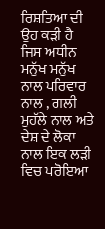ਰਿਸ਼ਤਿਆ ਦੀ ਉਹ ਕੜੀ ਹੈ ਜਿਸ ਅਧੀਨ ਮਨੁੱਖ ਮਨੁੱਖ ਨਾਲ ਪਰਿਵਾਰ ਨਾਲ , ਗਲੀ ਮੁਹੱਲੇ ਨਾਲ ਅਤੇ ਦੇਸ਼ ਦੇ ਲੋਕਾ ਨਾਲ ਇਕ ਲੜੀ ਵਿਚ ਪਰੋਇਆ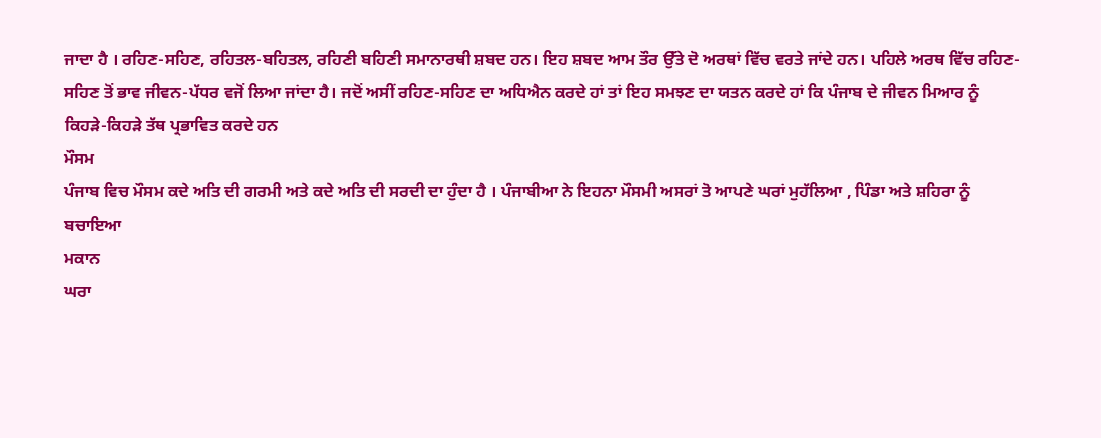ਜਾਦਾ ਹੈ । ਰਹਿਣ-ਸਹਿਣ, ਰਹਿਤਲ-ਬਹਿਤਲ, ਰਹਿਣੀ ਬਹਿਣੀ ਸਮਾਨਾਰਥੀ ਸ਼ਬਦ ਹਨ। ਇਹ ਸ਼ਬਦ ਆਮ ਤੌਰ ਉੱਤੇ ਦੋ ਅਰਥਾਂ ਵਿੱਚ ਵਰਤੇ ਜਾਂਦੇ ਹਨ। ਪਹਿਲੇ ਅਰਥ ਵਿੱਚ ਰਹਿਣ-ਸਹਿਣ ਤੋਂ ਭਾਵ ਜੀਵਨ-ਪੱਧਰ ਵਜੋਂ ਲਿਆ ਜਾਂਦਾ ਹੈ। ਜਦੋਂ ਅਸੀਂ ਰਹਿਣ-ਸਹਿਣ ਦਾ ਅਧਿਐਨ ਕਰਦੇ ਹਾਂ ਤਾਂ ਇਹ ਸਮਝਣ ਦਾ ਯਤਨ ਕਰਦੇ ਹਾਂ ਕਿ ਪੰਜਾਬ ਦੇ ਜੀਵਨ ਮਿਆਰ ਨੂੰ ਕਿਹੜੇ-ਕਿਹੜੇ ਤੱਥ ਪ੍ਰਭਾਵਿਤ ਕਰਦੇ ਹਨ
ਮੌਸਮ
ਪੰਜਾਬ ਵਿਚ ਮੌਸਮ ਕਦੇ ਅਤਿ ਦੀ ਗਰਮੀ ਅਤੇ ਕਦੇ ਅਤਿ ਦੀ ਸਰਦੀ ਦਾ ਹੁੰਦਾ ਹੈ । ਪੰਜਾਬੀਆ ਨੇ ਇਹਨਾ ਮੌਸਮੀ ਅਸਰਾਂ ਤੋ ਆਪਣੇ ਘਰਾਂ ਮੁਹੱਲਿਆ , ਪਿੰਡਾ ਅਤੇ ਸ਼ਹਿਰਾ ਨੂੰ ਬਚਾਇਆ
ਮਕਾਨ
ਘਰਾ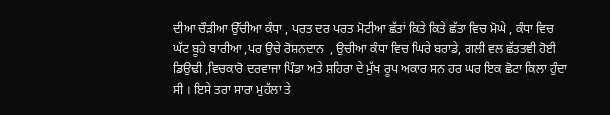ਦੀਆ ਚੌੜੀਆ ਉੱਚੀਆ ਕੰਧਾ , ਪਰਤ ਦਰ ਪਰਤ ਮੋਟੀਆ ਛੱਤਾਂ ਕਿਤੇ ਕਿਤੇ ਛੱਤਾ ਵਿਚ ਮੋਘੇ , ਕੰਧਾ ਵਿਚ ਘੱਟ ਬੂਹੇ ਬਾਰੀਆ ,ਪਰ ਉਚੇ ਰੋਸ਼ਨਦਾਨ  , ਉਚੀਆ ਕੰਧਾ ਵਿਚ ਘਿਰੇ ਬਰਾਡੇ, ਗਲੀ ਵਲ ਛੱਤਤਞੀ ਹੋਈ ਡਿਉਢੀ ,ਵਿਚਕਾਰੋ ਦਰਵਾਜਾ ਪਿੰਡਾ ਅਤੇ ਸ਼ਹਿਰਾ ਦੇ ਮੁੱਖ ਰੂਪ ਅਕਾਰ ਸਨ ਹਰ ਘਰ ਇਕ ਛੋਟਾ ਕਿਲਾ ਹੁੰਦਾ ਸੀ । ਇਸੇ ਤਰਾ ਸਾਰਾ ਮੁਹੱਲਾ ਤੇ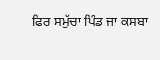ਫਿਰ ਸਮੁੱਚਾ ਪਿੰਡ ਜਾ ਕਸਬਾ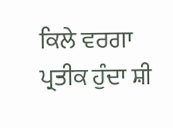ਕਿਲੇ ਵਰਗਾ  ਪ੍ਰਤੀਕ ਹੁੰਦਾ ਸ਼ੀ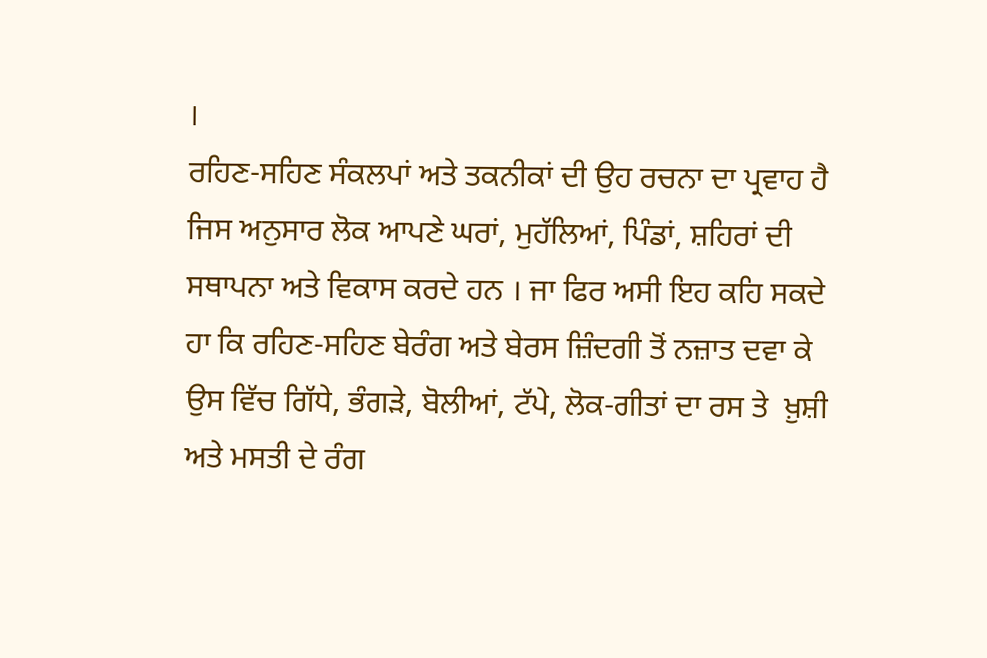।
ਰਹਿਣ-ਸਹਿਣ ਸੰਕਲਪਾਂ ਅਤੇ ਤਕਨੀਕਾਂ ਦੀ ਉਹ ਰਚਨਾ ਦਾ ਪ੍ਰਵਾਹ ਹੈ ਜਿਸ ਅਨੁਸਾਰ ਲੋਕ ਆਪਣੇ ਘਰਾਂ, ਮੁਹੱਲਿਆਂ, ਪਿੰਡਾਂ, ਸ਼ਹਿਰਾਂ ਦੀ ਸਥਾਪਨਾ ਅਤੇ ਵਿਕਾਸ ਕਰਦੇ ਹਨ । ਜਾ ਫਿਰ ਅਸੀ ਇਹ ਕਹਿ ਸਕਦੇ ਹਾ ਕਿ ਰਹਿਣ-ਸਹਿਣ ਬੇਰੰਗ ਅਤੇ ਬੇਰਸ ਜ਼ਿੰਦਗੀ ਤੋਂ ਨਜ਼ਾਤ ਦਵਾ ਕੇ ਉਸ ਵਿੱਚ ਗਿੱਧੇ, ਭੰਗੜੇ, ਬੋਲੀਆਂ, ਟੱਪੇ, ਲੋਕ-ਗੀਤਾਂ ਦਾ ਰਸ ਤੇ  ਖ਼ੁਸ਼ੀ ਅਤੇ ਮਸਤੀ ਦੇ ਰੰਗ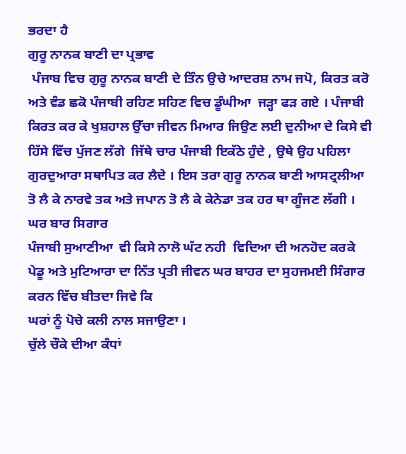ਭਰਦਾ ਹੈ
ਗੁਰੂ ਨਾਨਕ ਬਾਣੀ ਦਾ ਪ੍ਰਭਾਵ
 ਪੰਜਾਬ ਵਿਚ ਗੁਰੂ ਨਾਨਕ ਬਾਣੀ ਦੇ ਤਿੰਨ ਉਚੇ ਆਦਰਸ਼ ਨਾਮ ਜਪੋ, ਕਿਰਤ ਕਰੋ ਅਤੇ ਵੰਡ ਛਕੋ ਪੰਜਾਬੀ ਰਹਿਣ ਸਹਿਣ ਵਿਚ ਡੂੰਘੀਆ  ਜੜ੍ਹਾ ਫੜ ਗਏ । ਪੰਜਾਬੀ ਕਿਰਤ ਕਰ ਕੇ ਖੁਸ਼ਹਾਲ ਉੱਚਾ ਜੀਵਨ ਮਿਆਰ ਜਿਉਣ ਲਈ ਦੁਨੀਆ ਦੇ ਕਿਸੇ ਵੀ ਹਿੱਸੇ ਵਿੱਚ ਪੁੱਜਣ ਲੱਗੇ  ਜਿੱਥੇ ਚਾਰ ਪੰਜਾਬੀ ਇਕੱਠੇ ਹੁੰਦੇ , ਉਥੇ ਉਹ ਪਹਿਲਾ ਗੁਰਦੁਆਰਾ ਸਥਾਪਿਤ ਕਰ ਲੈਦੇ । ਇਸ ਤਰਾ ਗੁਰੂ ਨਾਨਕ ਬਾਣੀ ਆਸਟ੍ਰਲੀਆ ਤੋ ਲੈ ਕੇ ਨਾਰਵੇ ਤਕ ਅਤੇ ਜਪਾਨ ਤੋ ਲੈ ਕੇ ਕੇਨੇਡਾ ਤਕ ਹਰ ਥਾ ਗੂੰਜਣ ਲੱਗੀ ।
ਘਰ ਬਾਰ ਸਿਗਾਰ
ਪੰਜਾਬੀ ਸੁਆਣੀਆ  ਵੀ ਕਿਸੇ ਨਾਲੋ ਘੱਟ ਨਹੀ  ਵਿਦਿਆ ਦੀ ਅਨਹੋਦ ਕਰਕੇ ਪੇਡੂ ਅਤੇ ਮੁਟਿਆਰਾ ਦਾ ਨਿੱਤ ਪ੍ਰਤੀ ਜੀਵਨ ਘਰ ਬਾਹਰ ਦਾ ਸੁਹਜਮਈ ਸਿੰਗਾਰ ਕਰਨ ਵਿੱਚ ਬੀਤਦਾ ਜਿਵੇ ਕਿ
ਘਰਾਂ ਨੂੰ ਪੋਚੇ ਕਲੀ ਨਾਲ ਸਜਾਉਣਾ ।
ਚੁੱਲੇ ਚੌਕੇ ਦੀਆ ਕੰਧਾਂ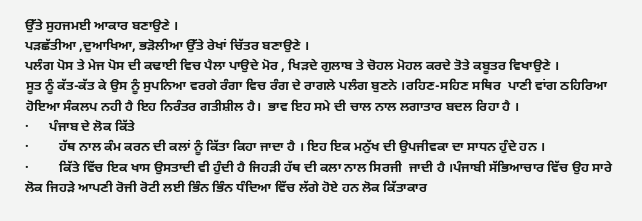ਉੱਤੇ ਸੁਹਜਮਈ ਆਕਾਰ ਬਣਾਉਣੇ ।
ਪੜਛੱਤੀਆ ,ਦੁਆਖਿਆ, ਭੜੋਲੀਆ ਉੱਤੇ ਰੇਖਾਂ ਚਿੱਤਰ ਬਣਾਉਣੇ ।
ਪਲੰਗ ਪੋਸ ਤੇ ਮੇਜ ਪੋਸ ਦੀ ਕਢਾਈ ਵਿਚ ਪੈਲਾ ਪਾਉਦੇ ਮੋਰ , ਖਿੜਦੇ ਗੁਲਾਬ ਤੇ ਚੋਹਲ ਮੋਹਲ ਕਰਦੇ ਤੋਤੇ ਕਬੂਤਰ ਵਿਖਾਉਣੇ ।
ਸੂਤ ਨੂੰ ਕੱਤ-ਕੱਤ ਕੇ ਉਸ ਨੂੰ ਸੁਪਨਿਆ ਵਰਗੇ ਰੰਗਾ ਵਿਚ ਰੰਗ ਦੇ ਰਾਗਲੇ ਪਲੰਗ ਬੁਣਨੇ ।ਰਹਿਣ-ਸਹਿਣ ਸਥਿਰ  ਪਾਣੀ ਵਾਂਗ ਠਹਿਰਿਆ ਹੋਇਆ ਸੰਕਲਪ ਨਹੀ ਹੈ ਇਹ ਨਿਰੰਤਰ ਗਤੀਸ਼ੀਲ ਹੈ।  ਭਾਵ ਇਹ ਸਮੇ ਦੀ ਚਾਲ ਨਾਲ ਲਗਾਤਾਰ ਬਦਲ ਰਿਹਾ ਹੈ ।
·      ਪੰਜਾਬ ਦੇ ਲੋਕ ਕਿੱਤੇ
·         ਹੱਥ ਨਾਲ ਕੰਮ ਕਰਨ ਦੀ ਕਲਾਂ ਨੂੰ ਕਿੱਤਾ ਕਿਹਾ ਜਾਦਾ ਹੈ । ਇਹ ਇਕ ਮਨੁੱਖ ਦੀ ਉਪਜੀਵਕਾ ਦਾ ਸਾਧਨ ਹੁੰਦੇ ਹਨ ।
·         ਕਿੱਤੇ ਵਿੱਚ ਇਕ ਖਾਸ ਉਸਤਾਦੀ ਵੀ ਹੁੰਦੀ ਹੈ ਜਿਹੜੀ ਹੱਥ ਦੀ ਕਲਾ ਨਾਲ ਸਿਰਜੀ  ਜਾਦੀ ਹੈ ।ਪੰਜਾਬੀ ਸੱਭਿਆਚਾਰ ਵਿੱਚ ਉਹ ਸਾਰੇ ਲੋਕ ਜਿਹੜੇ ਆਪਣੀ ਰੋਜੀ ਰੋਟੀ ਲਈ ਭਿੰਨ ਭਿੰਨ ਧੰਦਿਆ ਵਿੱਚ ਲੱਗੇ ਹੋਏ ਹਨ ਲੋਕ ਕਿੱਤਾਕਾਰ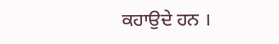ਕਹਾਉਦੇ ਹਨ ।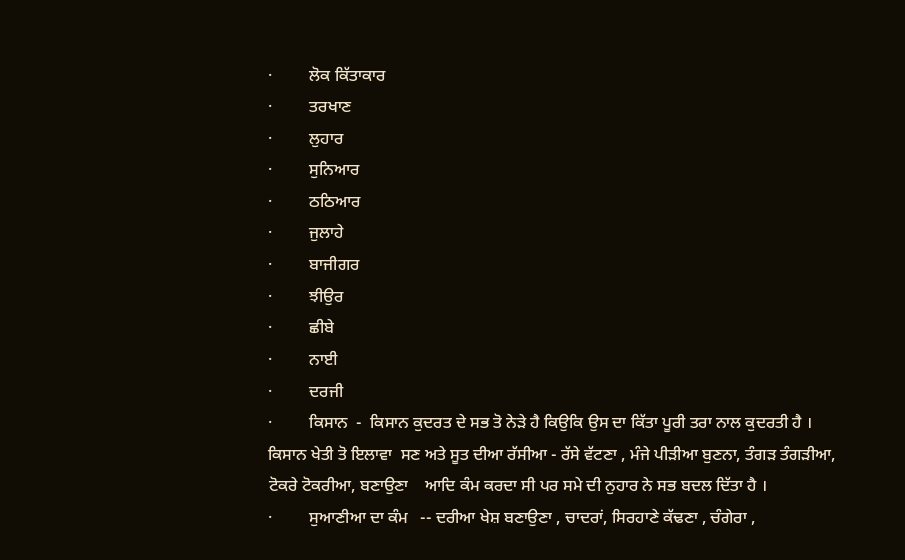·         ਲੋਕ ਕਿੱਤਾਕਾਰ
·         ਤਰਖਾਣ
·         ਲੁਹਾਰ
·         ਸੁਨਿਆਰ
·         ਠਠਿਆਰ
·         ਜੁਲਾਹੇ
·         ਬਾਜੀਗਰ
·         ਝੀਉਰ
·         ਛੀਬੇ
·         ਨਾਈ
·         ਦਰਜੀ
·         ਕਿਸਾਨ  -  ਕਿਸਾਨ ਕੁਦਰਤ ਦੇ ਸਭ ਤੋ ਨੇੜੇ ਹੈ ਕਿਉਕਿ ਉਸ ਦਾ ਕਿੱਤਾ ਪੂਰੀ ਤਰਾ ਨਾਲ ਕੁਦਰਤੀ ਹੈ । ਕਿਸਾਨ ਖੇਤੀ ਤੋ ਇਲਾਵਾ  ਸਣ ਅਤੇ ਸੂਤ ਦੀਆ ਰੱਸੀਆ - ਰੱਸੇ ਵੱਟਣਾ , ਮੰਜੇ ਪੀੜੀਆ ਬੁਣਨਾ, ਤੰਗੜ ਤੰਗੜੀਆ, ਟੋਕਰੇ ਟੋਕਰੀਆ, ਬਣਾਉਣਾ    ਆਦਿ ਕੰਮ ਕਰਦਾ ਸੀ ਪਰ ਸਮੇ ਦੀ ਨੁਹਾਰ ਨੇ ਸਭ ਬਦਲ ਦਿੱਤਾ ਹੈ ।
·         ਸੁਆਣੀਆ ਦਾ ਕੰਮ   -- ਦਰੀਆ ਖੇਸ਼ ਬਣਾਉਣਾ , ਚਾਦਰਾਂ, ਸਿਰਹਾਣੇ ਕੱਢਣਾ , ਚੰਗੇਰਾ ,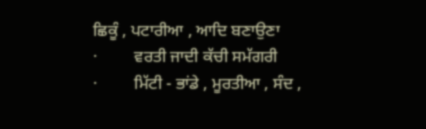ਛਿਕੂੰ , ਪਟਾਰੀਆ , ਆਦਿ ਬਣਾਉਣਾ
·         ਵਰਤੀ ਜਾਦੀ ਕੱਚੀ ਸਮੱਗਰੀ
·         ਮਿੱਟੀ - ਭਾਂਡੇ , ਮੂਰਤੀਆ , ਸੰਦ ,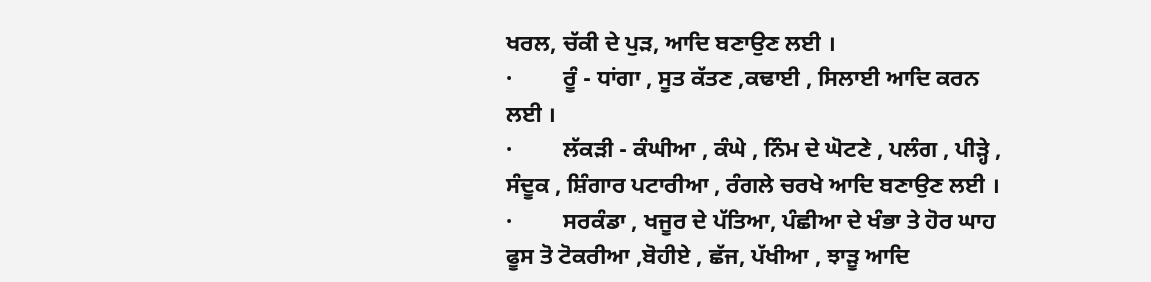ਖਰਲ, ਚੱਕੀ ਦੇ ਪੁੜ, ਆਦਿ ਬਣਾਉਣ ਲਈ ।
·         ਰੂੰ - ਧਾਂਗਾ , ਸੂਤ ਕੱਤਣ ,ਕਢਾਈ , ਸਿਲਾਈ ਆਦਿ ਕਰਨ  ਲਈ ।
·         ਲੱਕੜੀ - ਕੰਘੀਆ , ਕੰਘੇ , ਨਿੰਮ ਦੇ ਘੋਟਣੇ , ਪਲੰਗ , ਪੀੜ੍ਹੇ , ਸੰਦੂਕ , ਸ਼ਿੰਗਾਰ ਪਟਾਰੀਆ , ਰੰਗਲੇ ਚਰਖੇ ਆਦਿ ਬਣਾਉਣ ਲਈ ।
·         ਸਰਕੰਡਾ , ਖਜੂਰ ਦੇ ਪੱਤਿਆ, ਪੰਛੀਆ ਦੇ ਖੰਭਾ ਤੇ ਹੋਰ ਘਾਹ ਫੂਸ ਤੋ ਟੋਕਰੀਆ ,ਬੋਹੀਏ , ਛੱਜ, ਪੱਖੀਆ , ਝਾੜੂ ਆਦਿ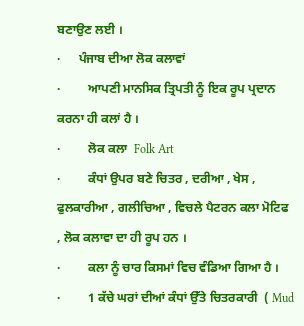ਬਣਾਉਣ ਲਈ ।
·      ਪੰਜਾਬ ਦੀਆ ਲੋਕ ਕਲਾਵਾਂ
·         ਆਪਣੀ ਮਾਨਸਿਕ ਤ੍ਰਿਪਤੀ ਨੂੰ ਇਕ ਰੂਪ ਪ੍ਰਦਾਨ ਕਰਨਾ ਹੀ ਕਲਾਂ ਹੈ ।
·         ਲੋਕ ਕਲਾ  Folk Art
·         ਕੰਧਾਂ ਉਪਰ ਬਣੇ ਚਿਤਰ , ਦਰੀਆ , ਖੇਸ , ਫੁਲਕਾਰੀਆ , ਗਲੀਚਿਆ , ਵਿਚਲੇ ਪੈਟਰਨ ਕਲਾ ਮੋਟਿਫ , ਲੋਕ ਕਲਾਵਾ ਦਾ ਹੀ ਰੂਪ ਹਨ ।
·         ਕਲਾ ਨੂੰ ਚਾਰ ਕਿਸਮਾਂ ਵਿਚ ਵੰਡਿਆ ਗਿਆ ਹੈ ।
·         1 ਕੱਚੇ ਘਰਾਂ ਦੀਆਂ ਕੰਧਾਂ ਉੱਤੇ ਚਿਤਰਕਾਰੀ  ( Mud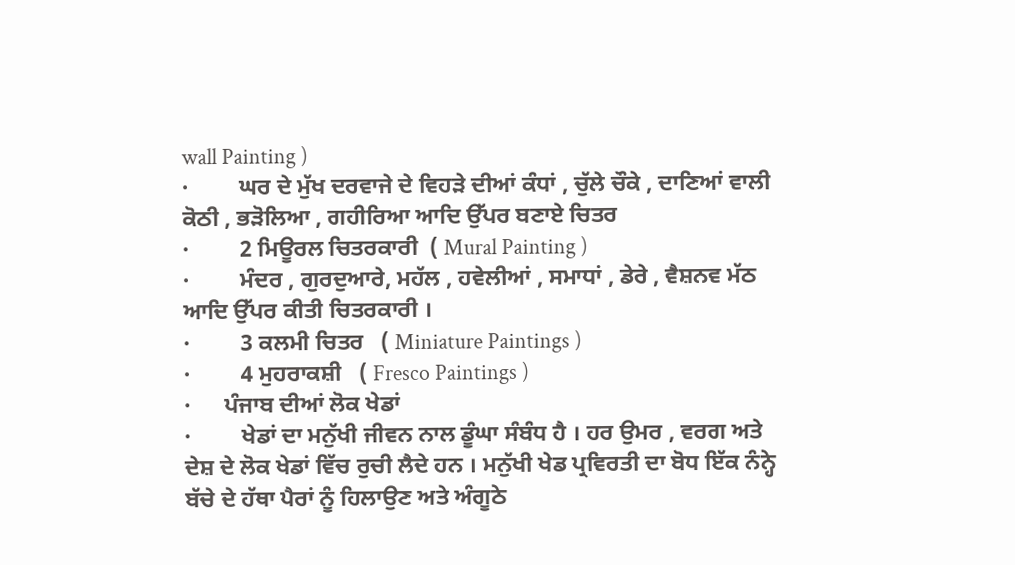wall Painting )
·         ਘਰ ਦੇ ਮੁੱਖ ਦਰਵਾਜੇ ਦੇ ਵਿਹੜੇ ਦੀਆਂ ਕੰਧਾਂ , ਚੁੱਲੇ ਚੌਕੇ , ਦਾਣਿਆਂ ਵਾਲੀ ਕੋਠੀ , ਭੜੋਲਿਆ , ਗਹੀਰਿਆ ਆਦਿ ਉੱਪਰ ਬਣਾਏ ਚਿਤਰ
·         2 ਮਿਊਰਲ ਚਿਤਰਕਾਰੀ  ( Mural Painting )
·         ਮੰਦਰ , ਗੁਰਦੁਆਰੇ, ਮਹੱਲ , ਹਵੇਲੀਆਂ , ਸਮਾਧਾਂ , ਡੇਰੇ , ਵੈਸ਼ਨਵ ਮੱਠ ਆਦਿ ਉੱਪਰ ਕੀਤੀ ਚਿਤਰਕਾਰੀ ।
·         3 ਕਲਮੀ ਚਿਤਰ   ( Miniature Paintings )
·         4 ਮੁਹਰਾਕਸ਼ੀ   ( Fresco Paintings )
·      ਪੰਜਾਬ ਦੀਆਂ ਲੋਕ ਖੇਡਾਂ
·         ਖੇਡਾਂ ਦਾ ਮਨੁੱਖੀ ਜੀਵਨ ਨਾਲ ਡੂੰਘਾ ਸੰਬੰਧ ਹੈ । ਹਰ ਉਮਰ , ਵਰਗ ਅਤੇ ਦੇਸ਼ ਦੇ ਲੋਕ ਖੇਡਾਂ ਵਿੱਚ ਰੁਚੀ ਲੈਦੇ ਹਨ । ਮਨੁੱਖੀ ਖੇਡ ਪ੍ਰਵਿਰਤੀ ਦਾ ਬੋਧ ਇੱਕ ਨੰਨ੍ਹੇ ਬੱਚੇ ਦੇ ਹੱਥਾ ਪੈਰਾਂ ਨੂੰ ਹਿਲਾਉਣ ਅਤੇ ਅੰਗੂਠੇ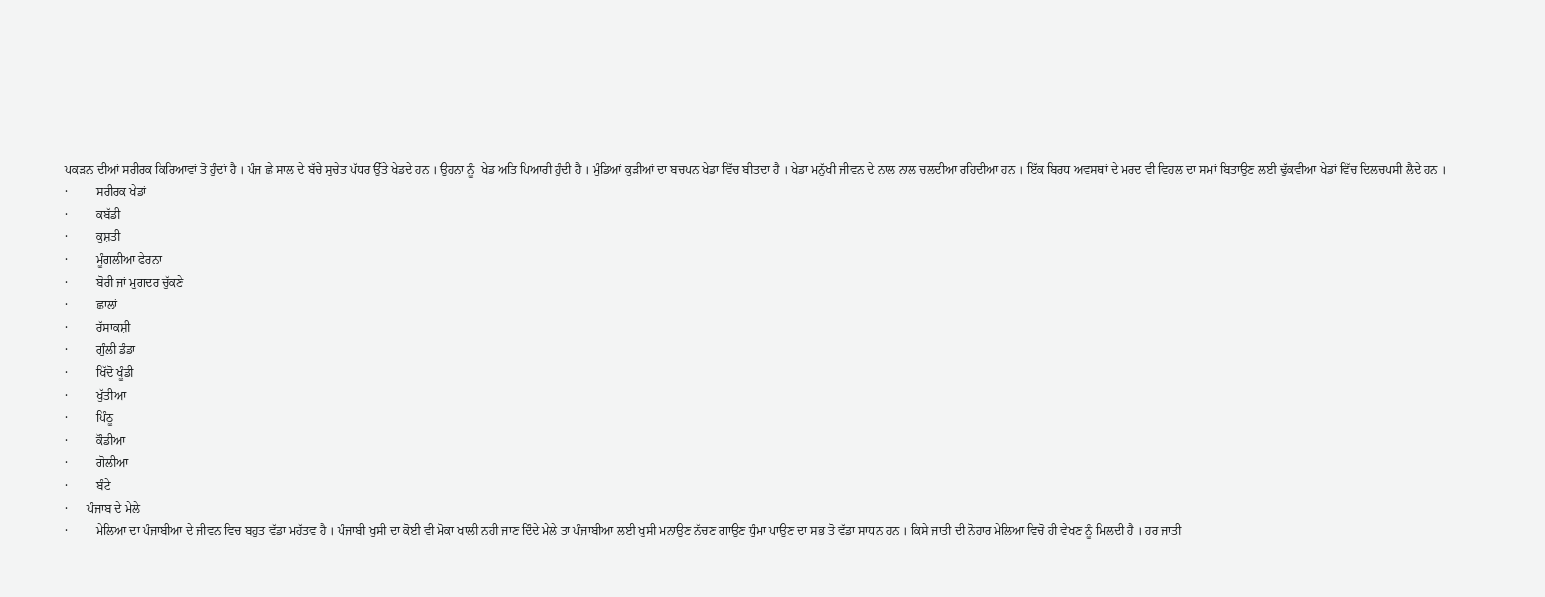ਪਕੜਨ ਦੀਆਂ ਸਰੀਰਕ ਕਿਰਿਆਵਾਂ ਤੋ ਹੁੰਦਾਂ ਹੈ । ਪੰਜ ਛੇ ਸਾਲ ਦੇ ਬੱਚੇ ਸੁਚੇਤ ਪੱਧਰ ਉੱਤੇ ਖੇਡਦੇ ਹਨ । ਉਹਨਾ ਨੂੰ  ਖੇਡ ਅਤਿ ਪਿਆਰੀ ਹੁੰਦੀ ਹੈ । ਮੁੰਡਿਆਂ ਕੁੜੀਆਂ ਦਾ ਬਚਪਨ ਖੇਡਾ ਵਿੱਚ ਬੀਤਦਾ ਹੈ । ਖੇਡਾ ਮਨੁੱਖੀ ਜੀਵਨ ਦੇ ਨਾਲ ਨਾਲ ਚਲਦੀਆ ਰਹਿਦੀਆ ਹਨ । ਇੱਕ ਬਿਰਧ ਅਵਸਥਾਂ ਦੇ ਮਰਦ ਵੀ ਵਿਹਲ ਦਾ ਸਮਾਂ ਬਿਤਾਉਣ ਲਈ ਢੁੱਕਵੀਆ ਖੇਡਾਂ ਵਿੱਚ ਦਿਲਚਪਸੀ ਲੈਦੇ ਹਨ ।
·         ਸਰੀਰਕ ਖੇਡਾਂ
·         ਕਬੱਡੀ
·         ਕੁਸ਼ਤੀ
·         ਮੂੰਗਲੀਆ ਫੇਰਨਾ
·         ਬੋਰੀ ਜਾਂ ਮੁਗਦਰ ਚੁੱਕਣੇ
·         ਛਾਲਾਂ
·         ਰੱਸਾਕਸ਼ੀ
·         ਗੁੰਲੀ ਡੰਡਾ
·         ਖਿੱਦੋ ਖੂੰਡੀ
·         ਖੁੱਤੀਆ
·         ਪਿੰਠੂ
·         ਕੌਡੀਆ
·         ਗੋਲੀਆ
·         ਬੰਟੇ
·      ਪੰਜਾਬ ਦੇ ਮੇਲੇ
·         ਮੇਲਿਆ ਦਾ ਪੰਜਾਬੀਆ ਦੇ ਜੀਵਨ ਵਿਚ ਬਹੁਤ ਵੱਡਾ ਮਹੱਤਵ ਹੈ । ਪੰਜਾਬੀ ਖੁਸੀ ਦਾ ਕੋਈ ਵੀ ਮੋਕਾ ਖਾਲੀ ਨਹੀ ਜਾਣ ਦਿੰਦੇ ਮੇਲੇ ਤਾ ਪੰਜਾਬੀਆ ਲਈ ਖੁਸੀ ਮਨਾਉਣ ਨੱਚਣ ਗਾਉਣ ਧੁੰਮਾ ਪਾਉਣ ਦਾ ਸਭ ਤੋ ਵੱਡਾ ਸਾਧਨ ਹਨ । ਕਿਸੇ ਜਾਤੀ ਦੀ ਨੋਹਾਰ ਮੇਲਿਆ ਵਿਚੋ ਹੀ ਵੇਖਣ ਨੂੰ ਮਿਲਦੀ ਹੈ । ਹਰ ਜਾਤੀ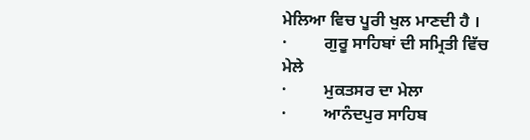ਮੇਲਿਆ ਵਿਚ ਪੂਰੀ ਖੁਲ ਮਾਣਦੀ ਹੈ ।
·         ਗੁਰੂ ਸਾਹਿਬਾਂ ਦੀ ਸਮ੍ਰਿਤੀ ਵਿੱਚ ਮੇਲੇ
·         ਮੁਕਤਸਰ ਦਾ ਮੇਲਾ
·         ਆਨੰਦਪੁਰ ਸਾਹਿਬ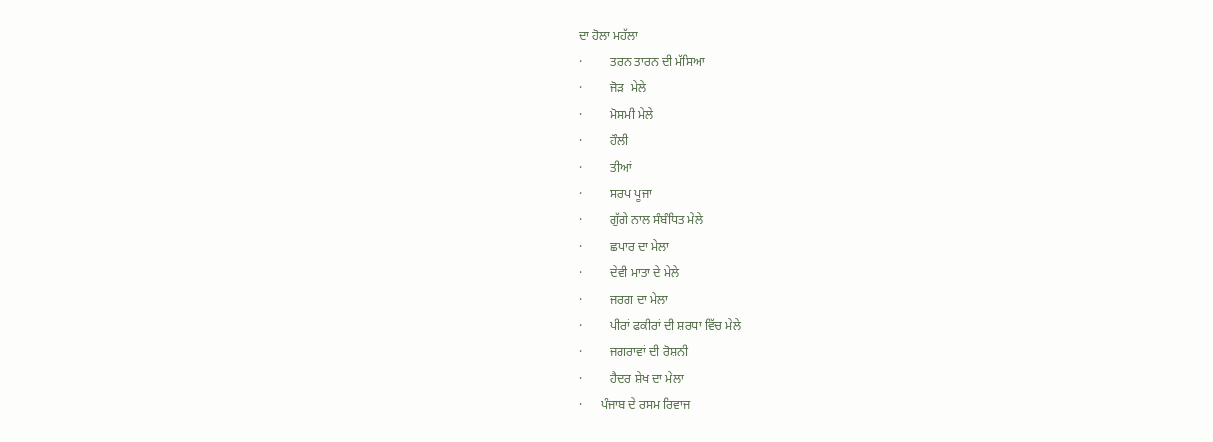ਦਾ ਹੋਲਾ ਮਹੱਲਾ
·         ਤਰਨ ਤਾਰਨ ਦੀ ਮੱਸਿਆ
·         ਜੋੜ  ਮੇਲੇ
·         ਮੋਸਮੀ ਮੇਲੇ
·         ਹੌਲੀ
·         ਤੀਆਂ
·         ਸਰਪ ਪੂਜਾ
·         ਗੁੱਗੇ ਨਾਲ ਸੰਬੰਧਿਤ ਮੇਲੇ
·         ਛਪਾਰ ਦਾ ਮੇਲਾ
·         ਦੇਵੀ ਮਾਤਾ ਦੇ ਮੇਲੇ
·         ਜਰਗ ਦਾ ਮੇਲਾ
·         ਪੀਰਾਂ ਫਕੀਰਾਂ ਦੀ ਸ਼ਰਧਾ ਵਿੱਚ ਮੇਲੇ
·         ਜਗਰਾਵਾਂ ਦੀ ਰੋਸ਼ਨੀ
·         ਹੈਦਰ ਸ਼ੇਖ ਦਾ ਮੇਲਾ
·      ਪੰਜਾਬ ਦੇ ਰਸਮ ਰਿਵਾਜ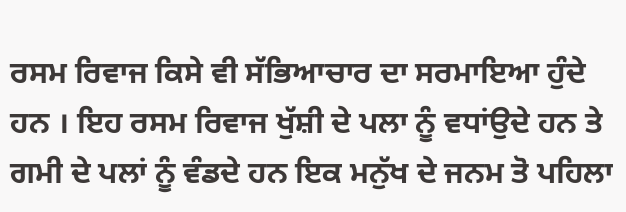ਰਸਮ ਰਿਵਾਜ ਕਿਸੇ ਵੀ ਸੱਭਿਆਚਾਰ ਦਾ ਸਰਮਾਇਆ ਹੁੰਦੇ ਹਨ । ਇਹ ਰਸਮ ਰਿਵਾਜ ਖੁੱਸ਼ੀ ਦੇ ਪਲਾ ਨੂੰ ਵਧਾਂਉਦੇ ਹਨ ਤੇ ਗਮੀ ਦੇ ਪਲਾਂ ਨੂੰ ਵੰਡਦੇ ਹਨ ਇਕ ਮਨੁੱਖ ਦੇ ਜਨਮ ਤੋ ਪਹਿਲਾ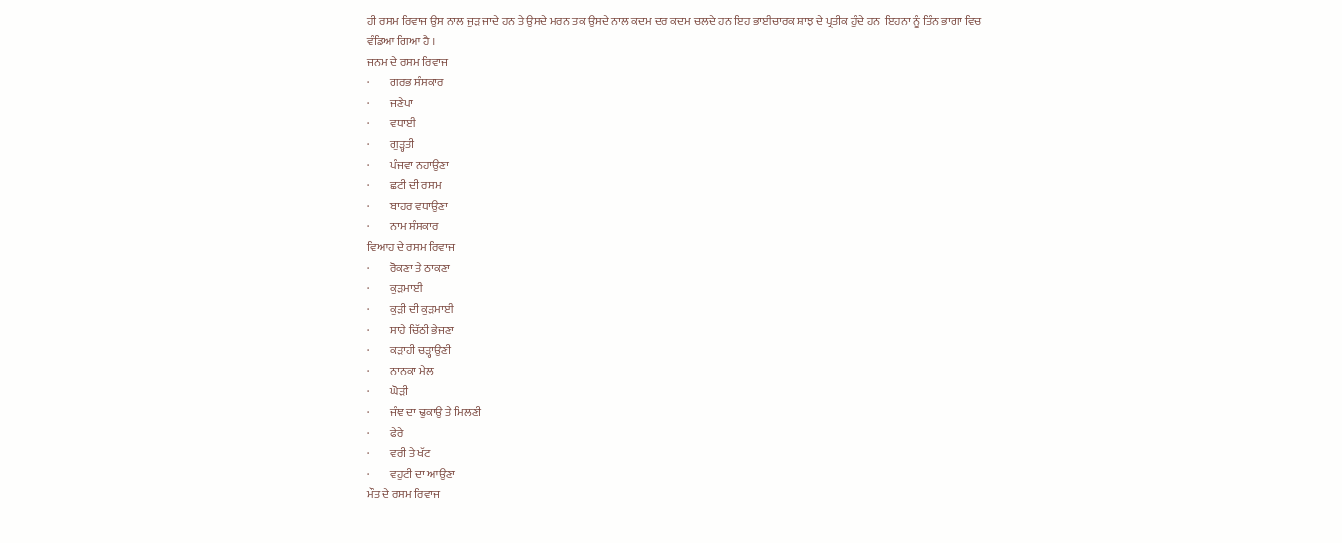ਹੀ ਰਸਮ ਰਿਵਾਜ ਉਸ ਨਾਲ ਜੁੜ ਜਾਦੇ ਹਨ ਤੇ ਉਸਦੇ ਮਰਨ ਤਕ ਉਸਦੇ ਨਾਲ ਕਦਮ ਦਰ ਕਦਮ ਚਲਦੇ ਹਨ ਇਹ ਭਾਈਚਾਰਕ ਸ਼ਾਝ ਦੇ ਪ੍ਰਤੀਕ ਹੁੰਦੇ ਹਨ  ਇਹਨਾ ਨੂੰ ਤਿੰਨ ਭਾਗਾ ਵਿਚ ਵੰਡਿਆ ਗਿਆ ਹੈ ।
ਜਨਮ ਦੇ ਰਸਮ ਰਿਵਾਜ
·         ਗਰਭ ਸੰਸਕਾਰ
·         ਜਣੇਪਾ
·         ਵਧਾਈ
·         ਗੁੜ੍ਹਤੀ
·         ਪੰਜਵਾ ਨਹਾਉਣਾ
·         ਛਟੀ ਦੀ ਰਸਮ
·         ਬਾਹਰ ਵਧਾਉਣਾ
·         ਨਾਮ ਸੰਸਕਾਰ
ਵਿਆਹ ਦੇ ਰਸਮ ਰਿਵਾਜ
·         ਰੋਕਣਾ ਤੇ ਠਾਕਣਾ
·         ਕੁੜਮਾਈ
·         ਕੁੜੀ ਦੀ ਕੁੜਮਾਈ
·         ਸਾਹੇ ਚਿੱਠੀ ਭੇਜਣਾ
·         ਕੜਾਹੀ ਚੜ੍ਹਾਉਣੀ
·         ਨਾਨਕਾ ਮੇਲ
·         ਘੋੜੀ
·         ਜੰਞ ਦਾ ਢੁਕਾਉ ਤੇ ਮਿਲਣੀ
·         ਫੇਰੇ
·         ਵਰੀ ਤੇ ਖੱਟ
·         ਵਹੁਟੀ ਦਾ ਆਉਣਾ
ਮੌਤ ਦੇ ਰਸਮ ਰਿਵਾਜ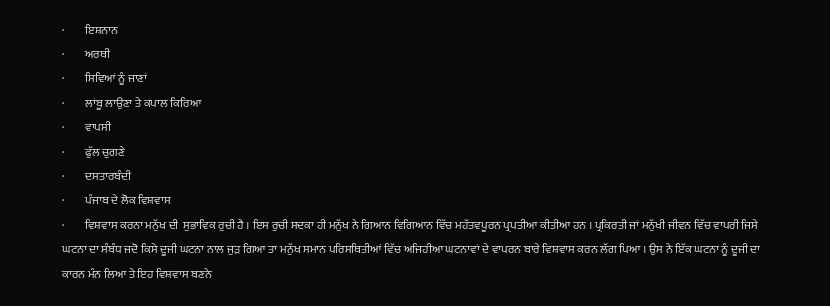·         ਇਸ਼ਨਾਨ
·         ਅਰਥੀ
·         ਸਿਵਿਆਂ ਨੂੰ ਜਾਣਾਂ
·         ਲਾਂਬੂ ਲਾਉਣਾ ਤੇ ਕਪਾਲ ਕਿਰਿਆ
·         ਵਾਪਸੀ
·         ਫੁੱਲ ਚੁਗਣੇ
·         ਦਸਤਾਰਬੰਦੀ
·         ਪੰਜਾਬ ਦੇ ਲੋਕ ਵਿਸ਼ਵਾਸ
·         ਵਿਸ਼ਵਾਸ ਕਰਨਾ ਮਨੁੱਖ ਦੀ  ਸੁਭਾਵਿਕ ਰੁਚੀ ਹੈ । ਇਸ ਰੁਚੀ ਸਦਕਾ ਹੀ ਮਨੁੱਖ ਨੇ ਗਿਆਨ ਵਿਗਿਆਨ ਵਿੱਚ ਮਹੱਤਵਪੂਰਨ ਪ੍ਰਪਤੀਆ ਕੀਤੀਆ ਹਨ । ਪ੍ਰਕਿਰਤੀ ਜਾਂ ਮਨੁੱਖੀ ਜੀਵਨ ਵਿੱਚ ਵਾਪਰੀ ਜਿਸੇ ਘਟਨਾ ਦਾ ਸੰਬੰਧ ਜਦੋ ਕਿਸੇ ਦੂਜੀ ਘਟਨਾ ਨਾਲ ਜੁੜ ਗਿਆ ਤਾ ਮਨੁੱਖ ਸਮਾਨ ਪਰਿਸਥਿਤੀਆਂ ਵਿੱਚ ਅਜਿਹੀਆ ਘਟਨਾਵਾਂ ਦੇ ਵਾਪਰਨ ਬਾਰੇ ਵਿਸ਼ਵਾਸ ਕਰਨ ਲੱਗ ਪਿਆ । ਉਸ ਨੇ ਇੱਕ ਘਟਨਾ ਨੂੰ ਦੂਜੀ ਦਾ ਕਾਰਨ ਮੰਨ ਲਿਆ ਤੇ ਇਹ ਵਿਸ਼ਵਾਸ ਬਣਨੇ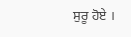ਸੁਰੂ ਹੋਏ ।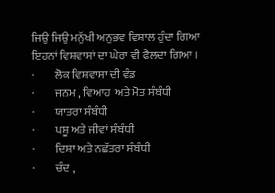ਜਿਉ ਜਿਉ ਮਨੁੱਖੀ ਅਨੁਭਵ ਵਿਸ਼ਾਲ ਹੁੰਦਾ ਗਿਆ ਇਹਨਾਂ ਵਿਸ਼ਵਾਸਾਂ ਦਾ ਘੇਰਾ ਵੀ ਫੈਲਦਾ ਗਿਆ ।
·         ਲੋਕ ਵਿਸ਼ਵਾਸਾ ਦੀ ਵੰਡ
·         ਜਨਮ , ਵਿਆਹ  ਅਤੇ ਮੋਤ ਸੰਬੰਧੀ
·         ਯਾਤਰਾ ਸੰਬੰਧੀ
·         ਪਸ਼ੂ ਅਤੇ ਜੀਵਾਂ ਸੰਬੰਧੀ
·         ਦਿਸ਼ਾ ਅਤੇ ਨਛੱਤਰਾ ਸੰਬੰਧੀ
·         ਚੰਦ ,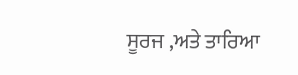ਸੂਰਜ ,ਅਤੇ ਤਾਰਿਆ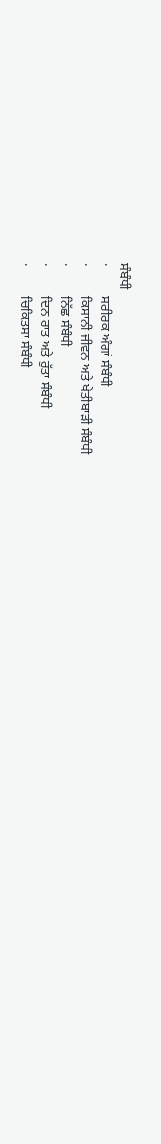ਸੰਬੰਧੀ
·         ਸਰੀਰਕ ਅੰਗਾਂ ਸੰਬੰਧੀ
·         ਕਿਸਾਨੀ ਜੀਵਨ ਅਤੇ ਖੇਤੀਬਾੜੀ ਸੰਬੰਧੀ
·         ਨਿੱਛ ਸੰਬੰਧੀ
·         ਦਿਨ ਰਾਤ ਅਤੇ ਰੁੱਤਾ ਸੰਬੰਧੀ
·         ਚਿਕਿਤਸਾ ਸੰਬੰਧੀ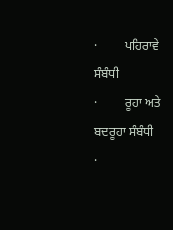·         ਪਹਿਰਾਵੇ ਸੰਬੰਧੀ
·         ਰੂਹਾ ਅਤੇ ਬਦਰੂਹਾ ਸੰਬੰਧੀ
·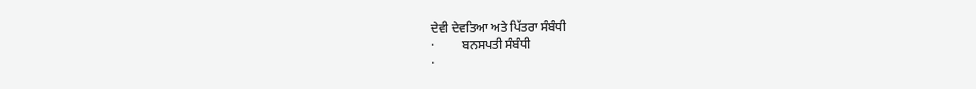ਦੇਵੀ ਦੇਵਤਿਆ ਅਤੇ ਪਿੱਤਰਾ ਸੰਬੰਧੀ
·         ਬਨਸਪਤੀ ਸੰਬੰਧੀ
·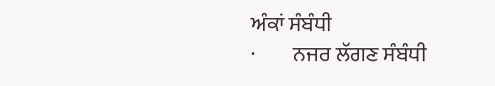ਅੰਕਾਂ ਸੰਬੰਧੀ
·         ਨਜਰ ਲੱਗਣ ਸੰਬੰਧੀ